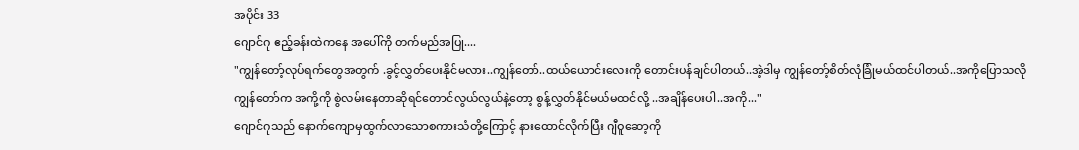အပိုင်း 33
ဂျောင်ဂု ဧည့်ခန်းထဲကနေ အပေါ်ကို တက်မည်အပြု....
"ကျွန်တော့်လုပ်ရက်တွေအတွက် .ခွင့်လွှတ်ပေးနိုင်မလား..ကျွန်တော်..ထယ်ယောင်းလေးကို တောင်းပန်ချင်ပါတယ်..အဲ့ဒါမှ ကျွန်တော့်စိတ်လုံခြုံမယ်ထင်ပါတယ်..အကိုပြောသလို ကျွန်တော်က အကို့ကို စွဲလမ်းနေတာဆိုရင်တောင်လွယ်လွယ်နဲ့တော့ စွန့်လွှတ်နိုင်မယ်မထင်လို့ ..အချိန်ပေးပါ..အကို..."
ဂျောင်ဂုသည် နောက်ကျောမှထွက်လာသောစကားသံတို့ကြောင့် နားထောင်လိုက်ပြီး ဂျီဝူဆော့ကို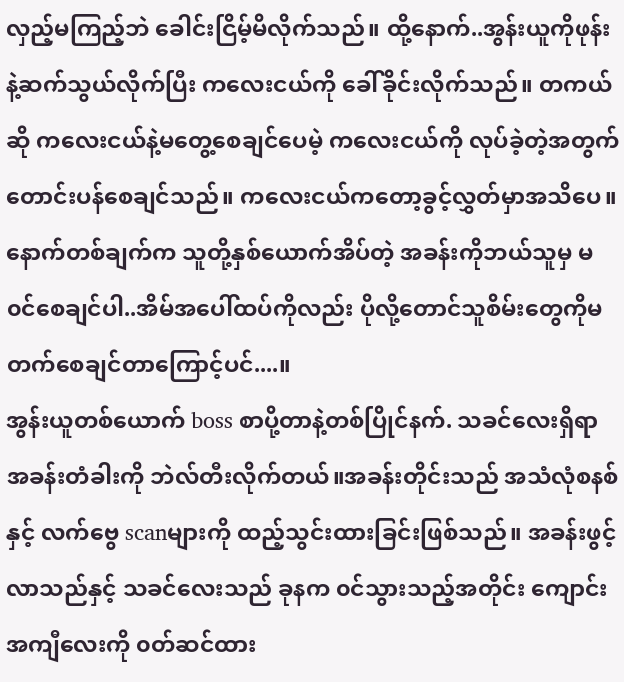လှည့်မကြည့်ဘဲ ခေါင်းငြိမ့်မိလိုက်သည်။ ထို့နောက်..အွန်းယူကိုဖုန်းနဲ့ဆက်သွယ်လိုက်ပြီး ကလေးငယ်ကို ခေါ်ခိုင်းလိုက်သည်။ တကယ်ဆို ကလေးငယ်နဲ့မတွေ့စေချင်ပေမဲ့ ကလေးငယ်ကို လုပ်ခဲ့တဲ့အတွက် တောင်းပန်စေချင်သည်။ ကလေးငယ်ကတော့ခွင့်လွှတ်မှာအသိပေ။နောက်တစ်ချက်က သူတို့နှစ်ယောက်အိပ်တဲ့ အခန်းကိုဘယ်သူမှ မ၀င်စေချင်ပါ..အိမ်အပေါ်ထပ်ကိုလည်း ပိုလို့တောင်သူစိမ်းတွေကိုမတက်စေချင်တာကြောင့်ပင်....။
အွန်းယူတစ်ယောက် boss စာပို့တာနဲ့တစ်ပြိုင်နက်. သခင်လေးရှိရာ အခန်းတံခါးကို ဘဲလ်တီးလိုက်တယ်။အခန်းတိုင်းသည် အသံလုံစနစ်နှင့် လက်ဗွေ scanများကို ထည့်သွင်းထားခြင်းဖြစ်သည်။ အခန်းဖွင့်လာသည်နှင့် သခင်လေးသည် ခုနက ၀င်သွားသည့်အတိုင်း ကျောင်းအကျီလေးကို ၀တ်ဆင်ထား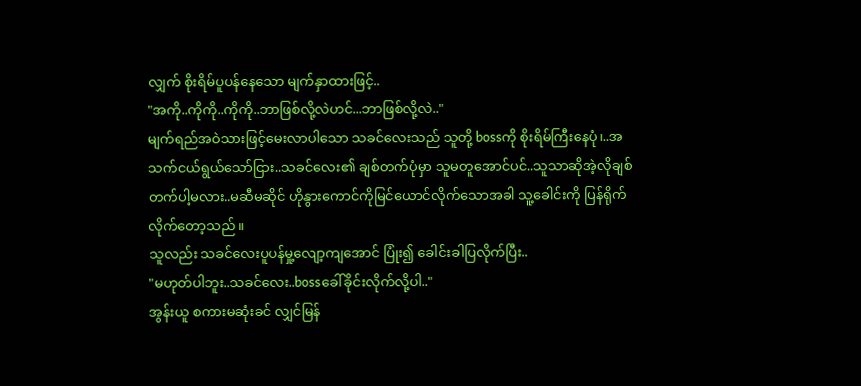လျှက် စိုးရိမ်ပူပန်နေသော မျက်နှာထားဖြင့်..
"အကို..ကိုကို..ကိုကို..ဘာဖြစ်လို့လဲဟင်...ဘာဖြစ်လို့လဲ.."
မျက်ရည်အဝဲသားဖြင့်မေးလာပါသော သခင်လေးသည် သူတို့ bossကို စိုးရိမ်ကြီးနေပုံ၊..အသက်ငယ်ရွယ်သော်ငြား..သခင်လေး၏ ချစ်တက်ပုံမှာ သူမတူအောင်ပင်..သူသာဆိုအဲ့လိုချစ်တက်ပါ့မလား..မဆီမဆိုင် ဟိုနွားကောင်ကိုမြင်ယောင်လိုက်သောအခါ သူ့ခေါင်းကို ပြန်ရိုက်လိုက်တော့သည်။
သူလည်း သခင်လေးပူပန်မှု့လျော့ကျအောင် ပြုံး၍ ခေါင်းခါပြလိုက်ပြီး..
"မဟုတ်ပါဘူး..သခင်လေး..bossခေါ်ခိုင်းလိုက်လို့ပါ.."
အွန်းယူ စကားမဆုံးခင် လျှင်မြန်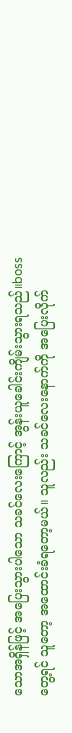သောအရှိန်ဖြင့် အပြေးသွားပါသော သခင်လေးကြောင့် အွန်းယူခေါင်းကျိမ်းသွားရသည်။bossတွေ့ရင် သူတော့ အထောင်းခံရတော့မယ်။ သူလည်း သခင်လေးနောက်ကို အပြေးလိုက်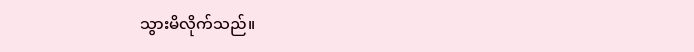သွားမိလိုက်သည်။